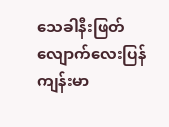သေခါနီးဖြတ်လျောက်လေးပြန်ကျန်းမာ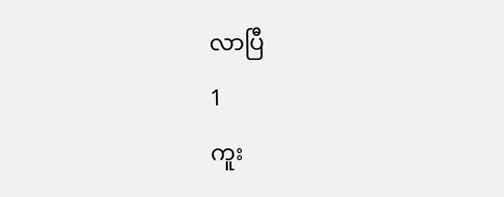လာပြီ
1
ကူး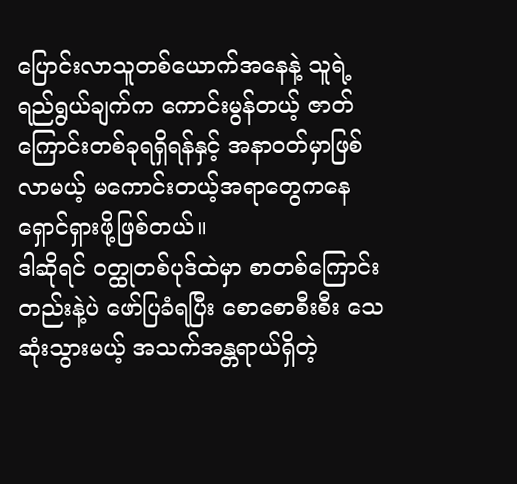ပြောင်းလာသူတစ်ယောက်အနေနဲ့ သူရဲ့ ရည်ရွယ်ချက်က ကောင်းမွန်တယ့် ဇာတ်ကြောင်းတစ်ခုရရှိရန်နှင့် အနာဝတ်မှာဖြစ်လာမယ့် မကောင်းတယ့်အရာတွေကနေရှောင်ရှားဖို့ဖြစ်တယ်။
ဒါဆိုရင် ဝတ္ထုတစ်ပုဒ်ထဲမှာ စာတစ်ကြောင်းတည်းနဲ့ပဲ ဖော်ပြခံရပြီး စောစောစီးစီး သေဆုံးသွားမယ့် အသက်အန္တရာယ်ရှိတဲ့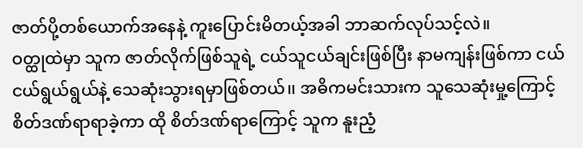ဇာတ်ပို့တစ်ယောက်အနေနဲ့ ကူးပြောင်းမိတယ့်အခါ ဘာဆက်လုပ်သင့်လဲ။
ဝတ္ထုထဲမှာ သူက ဇာတ်လိုက်ဖြစ်သူရဲ့ ငယ်သူငယ်ချင်းဖြစ်ပြီး နာမကျန်းဖြစ်ကာ ငယ်ငယ်ရွယ်ရွယ်နဲ့ သေဆုံးသွားရမှာဖြစ်တယ်၊၊ အဓိကမင်းသားက သူသေဆုံးမှု့ကြောင့် စိတ်ဒဏ်ရာရာခဲ့ကာ ထို စိတ်ဒဏ်ရာကြောင့် သူက နူးညံ့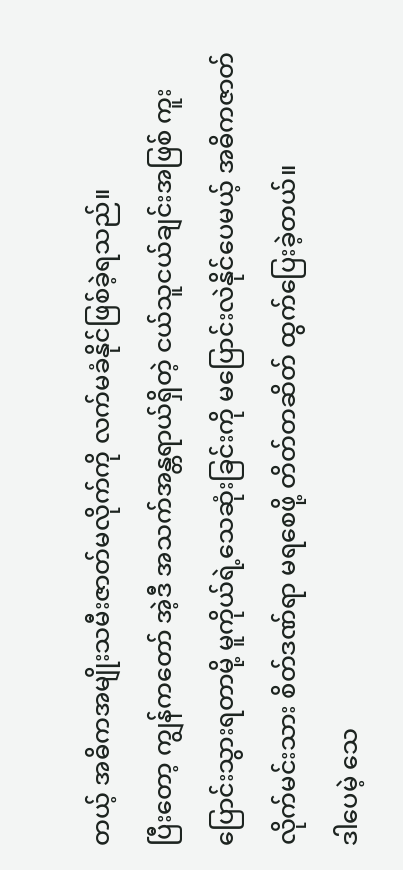တယ့် အဓိကအမျိုးသမီးဇာတ်မလိုက်ကို လက်မခံနိုင်ဖြစ်ခဲ့ရသည်။
ပြီးတော့ ကျွန်ကတော် အဲ့ဒီ အသက်အန္တရာယ်ရှိတဲ့ ငယ်သူငယ်ချင်းအဖြစ် ကူးပြောင်းသွားရတာမို့ မူကိုယ်ရဲ့သေဆုံးခြင်းကို မပြောင်းလဲနိုင်ပေမယ့် အဓိကဇာတ်လိုက်မင်းသား စိတ်ဒဏ်ရာ မရစေဖို့ တိတ်တဆိတ် ထွက်ပြေးခဲ့တယ်။
ဒါပေမဲ့ သေ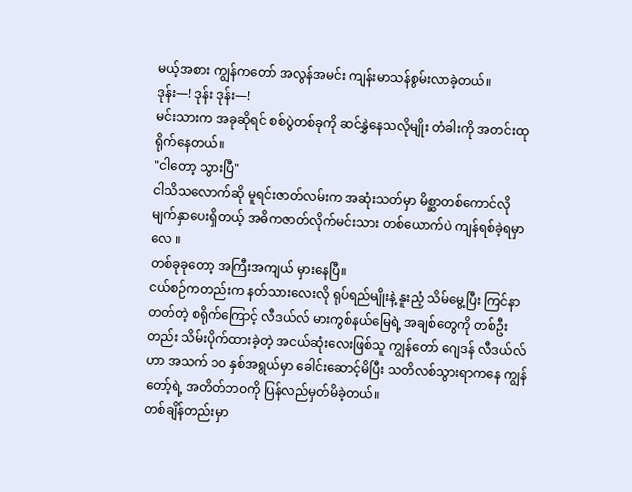မယ့်အစား ကျွန်ကတော် အလွန်အမင်း ကျန်းမာသန်စွမ်းလာခဲ့တယ်။
ဒုန်း—! ဒုန်း ဒုန်း—!
မင်းသားက အခုဆိုရင် စစ်ပွဲတစ်ခုကို ဆင်နွှဲနေသလိုမျိုး တံခါးကို အတင်းထုရိုက်နေတယ်။
"ငါတော့ သွားပြီ"
ငါသိသလောက်ဆို မူရင်းဇာတ်လမ်းက အဆုံးသတ်မှာ မိစ္ဆာတစ်ကောင်လို မျက်နှာပေးရှိတယ့် အဓိကဇာတ်လိုက်မင်းသား တစ်ယောက်ပဲ ကျန်ရစ်ခဲ့ရမှာလေ ။
တစ်ခုခုတော့ အကြီးအကျယ် မှားနေပြီ။
ငယ်စဉ်ကတည်းက နတ်သားလေးလို ရုပ်ရည်မျိုးနဲ့ နူးညံ့ သိမ်မွေ့ပြီး ကြင်နာတတ်တဲ့ စရိုက်ကြောင့် လီဒယ်လ် မားကွစ်နယ်မြေရဲ့ အချစ်တွေကို တစ်ဦးတည်း သိမ်းပိုက်ထားခဲ့တဲ့ အငယ်ဆုံးလေးဖြစ်သူ ကျွန်တော် ဂျေဒန် လီဒယ်လ်ဟာ အသက် ၁၀ နှစ်အရွယ်မှာ ခေါင်းဆောင့်မိပြီး သတိလစ်သွားရာကနေ ကျွန်တော့်ရဲ့ အတိတ်ဘဝကို ပြန်လည်မှတ်မိခဲ့တယ်။
တစ်ချိန်တည်းမှာ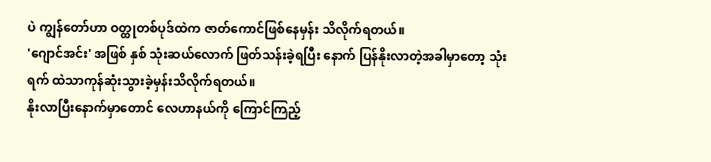ပဲ ကျွန်တော်ဟာ ဝတ္ထုတစ်ပုဒ်ထဲက ဇာတ်ကောင်ဖြစ်နေမှန်း သိလိုက်ရတယ်။
'ဂျောင်အင်း' အဖြစ် နှစ် သုံးဆယ်လောက် ဖြတ်သန်းခဲ့ရပြီး နောက် ပြန်နိုးလာတဲ့အခါမှာတော့ သုံးရက် ထဲသာကုန်ဆုံးသွားခဲ့မှန်းသိလိုက်ရတယ်။
နိုးလာပြီးနောက်မှာတောင် လေဟာနယ်ကို ကြောင်ကြည့်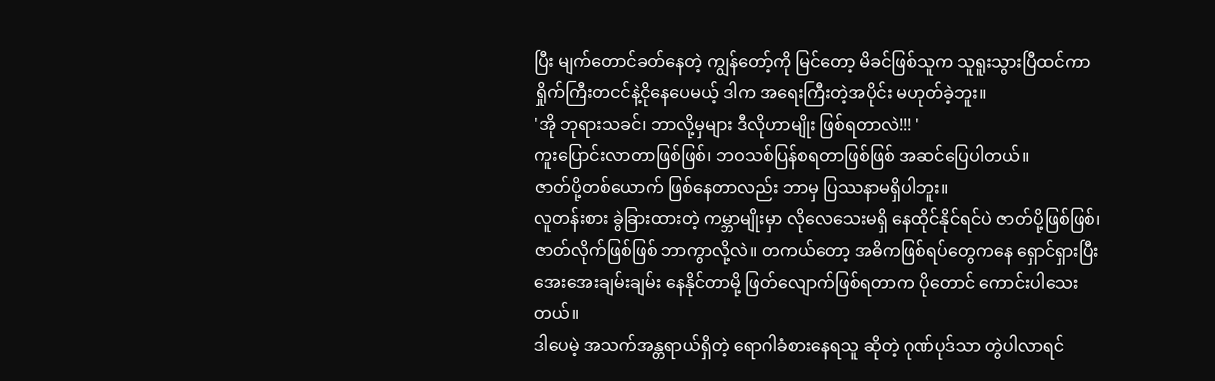ပြီး မျက်တောင်ခတ်နေတဲ့ ကျွန်တော့်ကို မြင်တော့ မိခင်ဖြစ်သူက သူရူးသွားပြီထင်ကာ ရှိုက်ကြီးတငင်နဲ့ငိုနေပေမယ့် ဒါက အရေးကြီးတဲ့အပိုင်း မဟုတ်ခဲ့ဘူး။
'အို ဘုရားသခင်၊ ဘာလို့မှများ ဒီလိုဟာမျိုး ဖြစ်ရတာလဲ!!! '
ကူးပြောင်းလာတာဖြစ်ဖြစ်၊ ဘဝသစ်ပြန်စရတာဖြစ်ဖြစ် အဆင်ပြေပါတယ်။
ဇာတ်ပို့တစ်ယောက် ဖြစ်နေတာလည်း ဘာမှ ပြဿနာမရှိပါဘူး။
လူတန်းစား ခွဲခြားထားတဲ့ ကမ္ဘာမျိုးမှာ လိုလေသေးမရှိ နေထိုင်နိုင်ရင်ပဲ ဇာတ်ပို့ဖြစ်ဖြစ်၊ ဇာတ်လိုက်ဖြစ်ဖြစ် ဘာကွာလို့လဲ။ တကယ်တော့ အဓိကဖြစ်ရပ်တွေကနေ ရှောင်ရှားပြီး အေးအေးချမ်းချမ်း နေနိုင်တာမို့ ဖြတ်လျောက်ဖြစ်ရတာက ပိုတောင် ကောင်းပါသေးတယ်။
ဒါပေမဲ့ အသက်အန္တရာယ်ရှိတဲ့ ရောဂါခံစားနေရသူ ဆိုတဲ့ ဂုဏ်ပုဒ်သာ တွဲပါလာရင်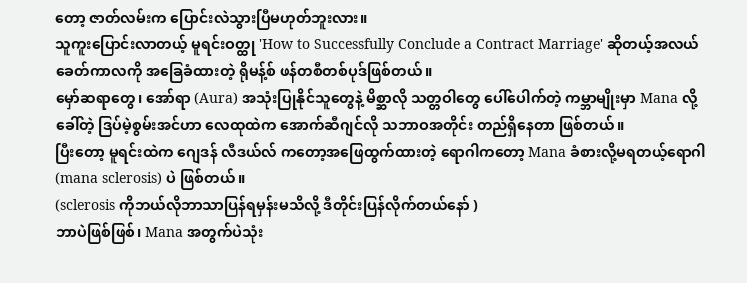တော့ ဇာတ်လမ်းက ပြောင်းလဲသွားပြီမဟုတ်ဘူးလား။
သူကူးပြောင်းလာတယ့် မူရင်းဝတ္ထု 'How to Successfully Conclude a Contract Marriage' ဆိုတယ့်အလယ်ခေတ်ကာလကို အခြေခံထားတဲ့ ရိုမန့်စ် ဖန်တစီတစ်ပုဒ်ဖြစ်တယ်။
မှော်ဆရာတွေ၊ အော်ရာ (Aura) အသုံးပြုနိုင်သူတွေနဲ့ မိစ္ဆာလို သတ္တဝါတွေ ပေါ်ပေါက်တဲ့ ကမ္ဘာမျိုးမှာ Mana လို့ခေါ်တဲ့ ဒြပ်မဲ့စွမ်းအင်ဟာ လေထုထဲက အောက်ဆီဂျင်လို သဘာဝအတိုင်း တည်ရှိနေတာ ဖြစ်တယ်။
ပြီးတော့ မူရင်းထဲက ဂျေဒန် လီဒယ်လ် ကတော့အဖြေထွက်ထားတဲ့ ရောဂါကတော့ Mana ခံစားလို့မရတယ့်ရောဂါ (mana sclerosis) ပဲ ဖြစ်တယ်။
(sclerosis ကိုဘယ်လိုဘာသာပြန်ရမှန်းမသိလို့ ဒီတိုင်းပြန်လိုက်တယ်နော် )
ဘာပဲဖြစ်ဖြစ်၊ Mana အတွက်ပဲသုံး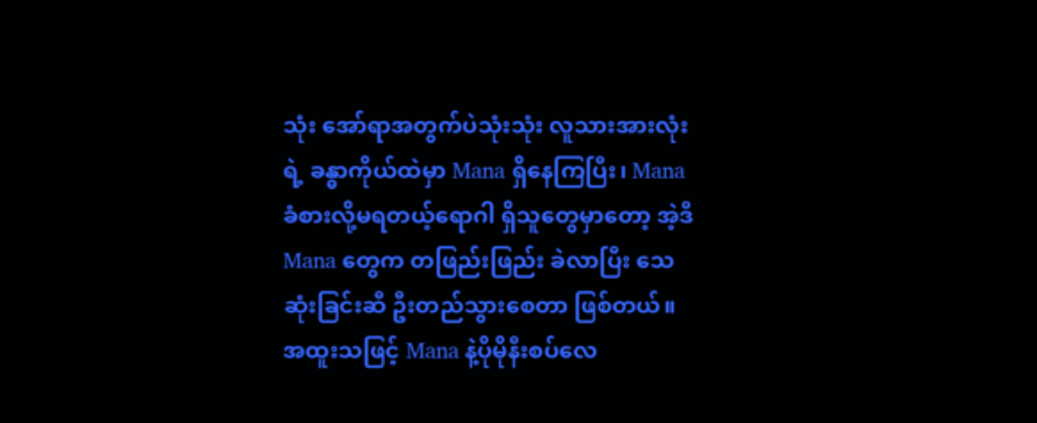သုံး အော်ရာအတွက်ပဲသုံးသုံး လူသားအားလုံးရဲ့ ခန္ဓာကိုယ်ထဲမှာ Mana ရှိနေကြပြီး၊ Mana ခံစားလို့မရတယ့်ရောဂါ ရှိသူတွေမှာတော့ အဲ့ဒီMana တွေက တဖြည်းဖြည်း ခဲလာပြီး သေဆုံးခြင်းဆီ ဦးတည်သွားစေတာ ဖြစ်တယ်။
အထူးသဖြင့် Mana နဲ့ပိုမိုနီးစပ်လေ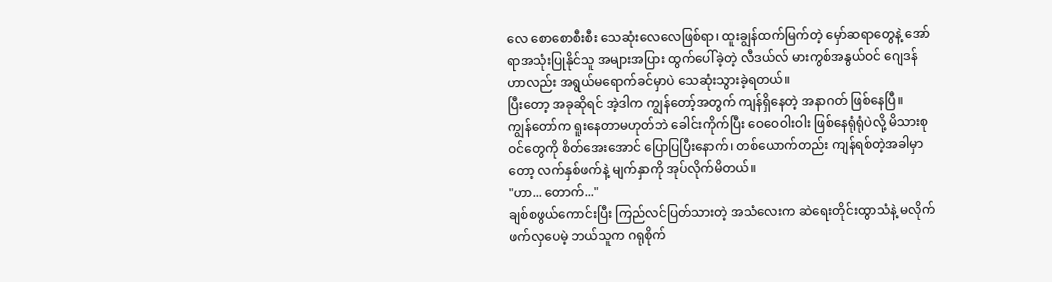လေ စောစောစီးစီး သေဆုံးလေလေဖြစ်ရာ၊ ထူးချွန်ထက်မြက်တဲ့ မှော်ဆရာတွေနဲ့ အော်ရာအသုံးပြုနိုင်သူ အများအပြား ထွက်ပေါ်ခဲ့တဲ့ လီဒယ်လ် မားကွစ်အနွယ်ဝင် ဂျေဒန် ဟာလည်း အရွယ်မရောက်ခင်မှာပဲ သေဆုံးသွားခဲ့ရတယ်။
ပြီးတော့ အခုဆိုရင် အဲ့ဒါက ကျွန်တော့်အတွက် ကျန်ရှိနေတဲ့ အနာဂတ် ဖြစ်နေပြီ။
ကျွန်တော်က ရူးနေတာမဟုတ်ဘဲ ခေါင်းကိုက်ပြီး ဝေဝေဝါးဝါး ဖြစ်နေရုံရုံပဲလို့ မိသားစုဝင်တွေကို စိတ်အေးအောင် ပြောပြပြီးနောက်၊ တစ်ယောက်တည်း ကျန်ရစ်တဲ့အခါမှာတော့ လက်နှစ်ဖက်နဲ့ မျက်နှာကို အုပ်လိုက်မိတယ်။
"ဟာ... တောက်..."
ချစ်စဖွယ်ကောင်းပြီး ကြည်လင်ပြတ်သားတဲ့ အသံလေးက ဆဲရေးတိုင်းထွာသံနဲ့ မလိုက်ဖက်လှပေမဲ့ ဘယ်သူက ဂရုစိုက်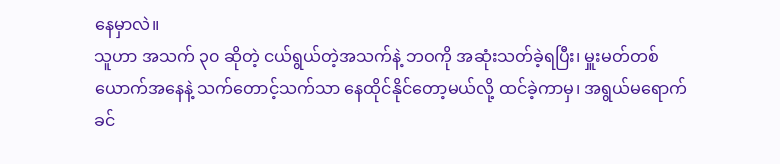နေမှာလဲ။
သူဟာ အသက် ၃၀ ဆိုတဲ့ ငယ်ရွယ်တဲ့အသက်နဲ့ ဘဝကို အဆုံးသတ်ခဲ့ရပြီး၊ မှူးမတ်တစ်ယောက်အနေနဲ့ သက်တောင့်သက်သာ နေထိုင်နိုင်တော့မယ်လို့ ထင်ခဲ့ကာမှ၊ အရွယ်မရောက်ခင်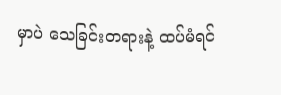မှာပဲ သေခြင်းတရားနဲ့ ထပ်မံရင်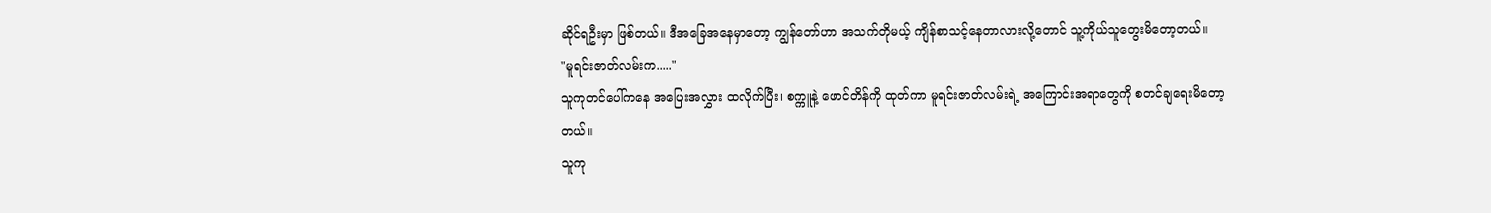ဆိုင်ရဦးမှာ ဖြစ်တယ်။ ဒီအခြေအနေမှာတော့ ကျွန်တော်ဟာ အသက်တိုမယ့် ကျိန်စာသင့်နေတာလားလို့တောင် သူ့ကိုယ်သူတွေးမိတော့တယ်။
"မူရင်းဇာတ်လမ်းက....."
သူကုတင်ပေါ်ကနေ အပြေးအလွှား ထလိုက်ပြီး၊ စက္ကူနဲ့ ဖောင်တိန်ကို ထုတ်ကာ မူရင်းဇာတ်လမ်းရဲ့ အကြောင်းအရာတွေကို စတင်ချရေးမိတော့တယ်။
သူကု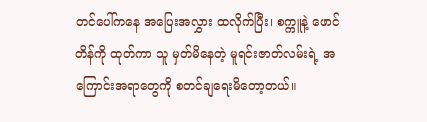တင်ပေါ်ကနေ အပြေးအလွှား ထလိုက်ပြီး၊ စက္ကူနဲ့ ဖောင်တိန်ကို ထုတ်ကာ သူ မှတ်မိနေတဲ့ မူရင်းဇာတ်လမ်းရဲ့ အကြောင်းအရာတွေကို စတင်ချရေးမိတော့တယ်။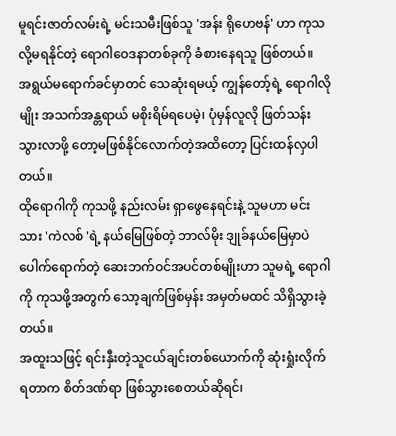မူရင်းဇာတ်လမ်းရဲ့ မင်းသမီးဖြစ်သူ 'အန်း ရိုဟေဗန်' ဟာ ကုသလို့မရနိုင်တဲ့ ရောဂါဝေဒနာတစ်ခုကို ခံစားနေရသူ ဖြစ်တယ်။
အရွယ်မရောက်ခင်မှာတင် သေဆုံးရမယ့် ကျွန်တော့်ရဲ့ ရောဂါလိုမျိုး အသက်အန္တရာယ် မစိုးရိမ်ရပေမဲ့၊ ပုံမှန်လူလို ဖြတ်သန်းသွားလာဖို့ တော့မဖြစ်နိုင်လောက်တဲ့အထိတော့ ပြင်းထန်လှပါတယ်။
ထိုရောဂါကို ကုသဖို့ နည်းလမ်း ရှာဖွေနေရင်းနဲ့ သူမဟာ မင်းသား 'ကဲလစ် 'ရဲ့ နယ်မြေဖြစ်တဲ့ ဘာလ်မိုး ဒျုခ်နယ်မြေမှာပဲ ပေါက်ရောက်တဲ့ ဆေးဘက်ဝင်အပင်တစ်မျိုးဟာ သူမရဲ့ ရောဂါကို ကုသဖို့အတွက် သော့ချက်ဖြစ်မှန်း အမှတ်မထင် သိရှိသွားခဲ့တယ်။
အထူးသဖြင့် ရင်းနှီးတဲ့သူငယ်ချင်းတစ်ယောက်ကို ဆုံးရှုံးလိုက်ရတာက စိတ်ဒဏ်ရာ ဖြစ်သွားစေတယ်ဆိုရင်၊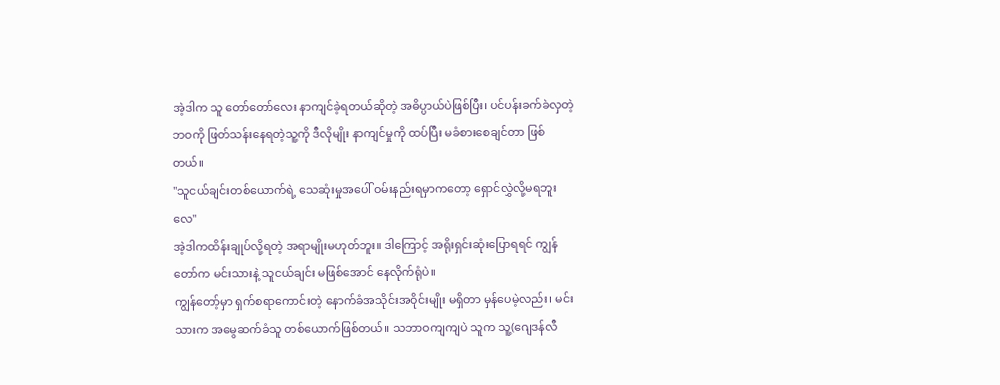အဲ့ဒါက သူ တော်တော်လေး နာကျင်ခဲ့ရတယ်ဆိုတဲ့ အဓိပ္ပာယ်ပဲဖြစ်ပြီး၊ ပင်ပန်းခက်ခဲလှတဲ့ ဘဝကို ဖြတ်သန်းနေရတဲ့သူ့ကို ဒီလိုမျိုး နာကျင်မှုကို ထပ်ပြီး မခံစားစေချင်တာ ဖြစ်တယ်။
"သူငယ်ချင်းတစ်ယောက်ရဲ့ သေဆုံးမှုအပေါ် ဝမ်းနည်းရမှာကတော့ ရှောင်လွှဲလို့မရဘူးလေ"
အဲ့ဒါကထိန်းချုပ်လို့ရတဲ့ အရာမျိုးမဟုတ်ဘူး။ ဒါကြောင့် အရိုးရှင်းဆုံးပြောရရင် ကျွန်တော်က မင်းသားနဲ့ သူငယ်ချင်း မဖြစ်အောင် နေလိုက်ရုံပဲ။
ကျွန်တော့်မှာ ရှက်စရာကောင်းတဲ့ နောက်ခံအသိုင်းအဝိုင်းမျိုး မရှိတာ မှန်ပေမဲ့လည်း၊ မင်းသားက အမွေဆက်ခံသူ တစ်ယောက်ဖြစ်တယ်။ သဘာဝကျကျပဲ သူက သူ့(ဂျေဒန်လီ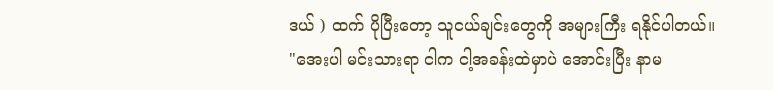ဒယ် ) ထက် ပိုပြီးတော့ သူငယ်ချင်းတွေကို အများကြီး ရနိုင်ပါတယ်။
"အေးပါ မင်းသားရာ ငါက ငါ့အခန်းထဲမှာပဲ အောင်းပြီး နာမ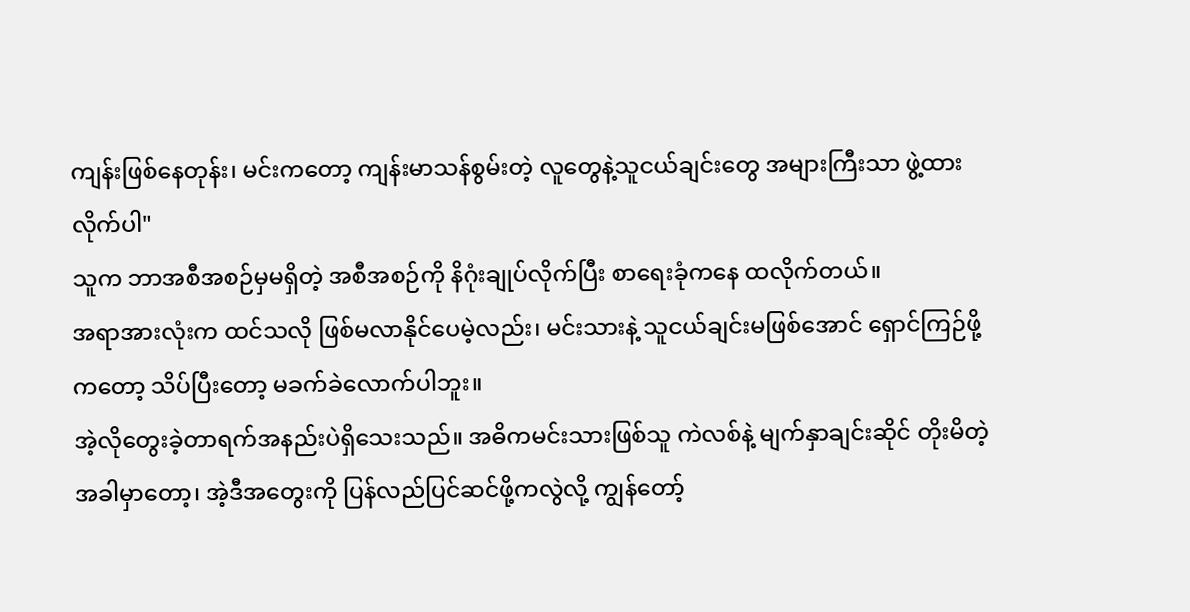ကျန်းဖြစ်နေတုန်း၊ မင်းကတော့ ကျန်းမာသန်စွမ်းတဲ့ လူတွေနဲ့သူငယ်ချင်းတွေ အများကြီးသာ ဖွဲ့ထားလိုက်ပါ"
သူက ဘာအစီအစဉ်မှမရှိတဲ့ အစီအစဉ်ကို နိဂုံးချုပ်လိုက်ပြီး စာရေးခုံကနေ ထလိုက်တယ်။
အရာအားလုံးက ထင်သလို ဖြစ်မလာနိုင်ပေမဲ့လည်း၊ မင်းသားနဲ့ သူငယ်ချင်းမဖြစ်အောင် ရှောင်ကြဉ်ဖို့ကတော့ သိပ်ပြီးတော့ မခက်ခဲလောက်ပါဘူး။
အဲ့လိုတွေးခဲ့တာရက်အနည်းပဲရှိသေးသည်။ အဓိကမင်းသားဖြစ်သူ ကဲလစ်နဲ့ မျက်နှာချင်းဆိုင် တိုးမိတဲ့အခါမှာတော့၊ အဲ့ဒီအတွေးကို ပြန်လည်ပြင်ဆင်ဖို့ကလွဲလို့ ကျွန်တော့်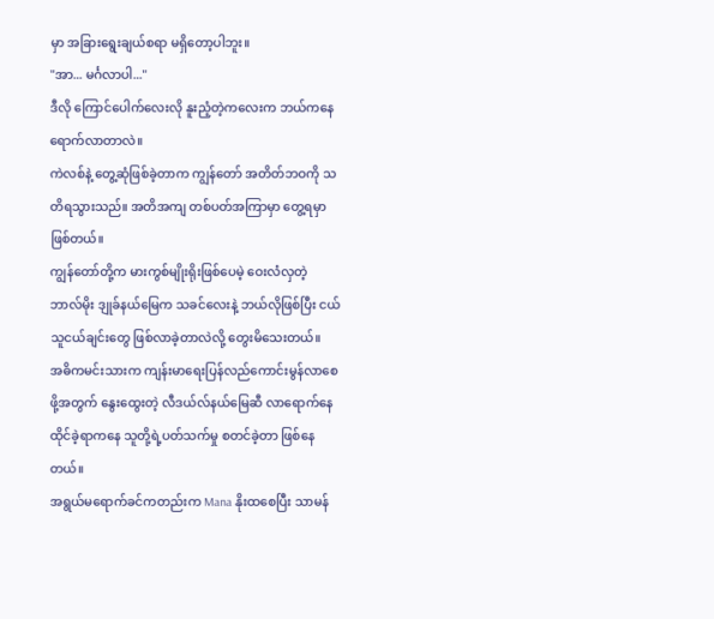မှာ အခြားရွေးချယ်စရာ မရှိတော့ပါဘူး။
"အာ... မင်္ဂလာပါ..."
ဒီလို ကြောင်ပေါက်လေးလို နူးညံ့တဲ့ကလေးက ဘယ်ကနေ ရောက်လာတာလဲ။
ကဲလစ်နဲ့ တွေ့ဆုံဖြစ်ခဲ့တာက ကျွန်တော် အတိတ်ဘဝကို သတိရသွားသည်။ အတိအကျ တစ်ပတ်အကြာမှာ တွေ့ရမှာဖြစ်တယ်။
ကျွန်တော်တို့က မားကွစ်မျိုးရိုးဖြစ်ပေမဲ့ ဝေးလံလှတဲ့ ဘာလ်မိုး ဒျုခ်နယ်မြေက သခင်လေးနဲ့ ဘယ်လိုဖြစ်ပြီး ငယ်သူငယ်ချင်းတွေ ဖြစ်လာခဲ့တာလဲလို့ တွေးမိသေးတယ်။
အဓိကမင်းသားက ကျန်းမာရေးပြန်လည်ကောင်းမွန်လာစေဖို့အတွက် နွေးထွေးတဲ့ လီဒယ်လ်နယ်မြေဆီ လာရောက်နေထိုင်ခဲ့ရာကနေ သူတို့ရဲ့ပတ်သက်မှု စတင်ခဲ့တာ ဖြစ်နေတယ်။
အရွယ်မရောက်ခင်ကတည်းက Mana နိုးထစေပြီး သာမန်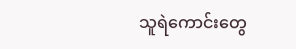သူရဲကောင်းတွေ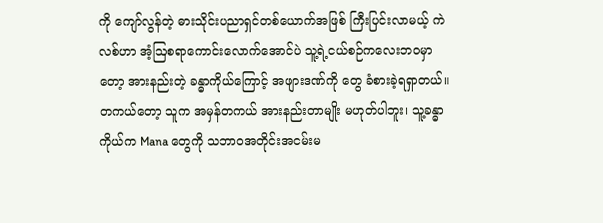ကို ကျော်လွန်တဲ့ ဓားသိုင်းပညာရှင်တစ်ယောက်အဖြစ် ကြီးပြင်းလာမယ့် ကဲလစ်ဟာ အံ့ဩစရာကောင်းလောက်အောင်ပဲ သူ့ရဲ့ငယ်စဉ်ကလေးဘဝမှာတော့ အားနည်းတဲ့ ခန္ဓာကိုယ်ကြောင့် အဖျားဒဏ်ကို တွေ ခံစားခဲ့ရရှာတယ်။
တကယ်တော့ သူက အမှန်တကယ် အားနည်းတာမျိုး မဟုတ်ပါဘူး၊ သူ့ခန္ဓာကိုယ်က Mana တွေကို သဘာဝအတိုင်းအငမ်းမ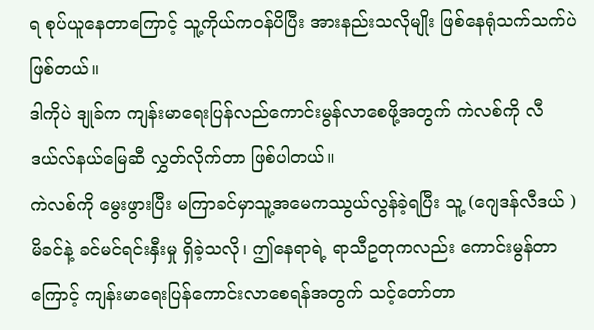ရ စုပ်ယူနေတာကြောင့် သူ့ကိုယ်ကဝန်ပိပြီး အားနည်းသလိုမျိုး ဖြစ်နေရုံသက်သက်ပဲ ဖြစ်တယ်။
ဒါကိုပဲ ဒျုခ်က ကျန်းမာရေးပြန်လည်ကောင်းမွန်လာစေဖို့အတွက် ကဲလစ်ကို လီဒယ်လ်နယ်မြေဆီ လွှတ်လိုက်တာ ဖြစ်ပါတယ်။
ကဲလစ်ကို မွေးဖွားပြီး မကြာခင်မှာသူ့အမေကဿွယ်လွန်ခဲ့ရပြီး သူ့ (ဂျေဒန်လီဒယ် )မိခင်နဲ့ ခင်မင်ရင်းနှီးမှု ရှိခဲ့သလို၊ ဤနေရာရဲ့ ရာသီဥတုကလည်း ကောင်းမွန်တာကြောင့် ကျန်းမာရေးပြန်ကောင်းလာစေရန်အတွက် သင့်တော်တာ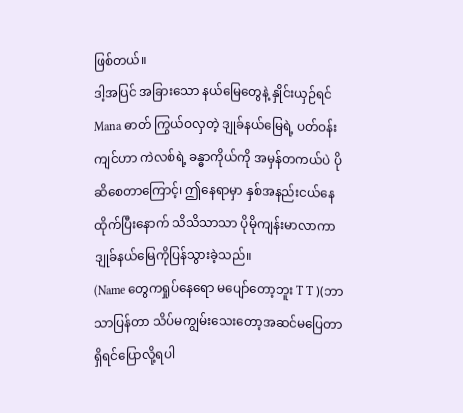ဖြစ်တယ်။
ဒါ့အပြင် အခြားသော နယ်မြေတွေနဲ့ နှိုင်းယှဉ်ရင် Mana ဓာတ် ကြွယ်ဝလှတဲ့ ဒျုခ်နယ်မြေရဲ့ ပတ်ဝန်းကျင်ဟာ ကဲလစ်ရဲ့ ခန္ဓာကိုယ်ကို အမှန်တကယ်ပဲ ပိုဆိစေတာကြောင့်၊ ဤနေရာမှာ နှစ်အနည်းငယ်နေထိုက်ပြီးနောက် သိသိသာသာ ပိုမိုကျန်းမာလာကာ ဒျုခ်နယ်မြေကိုပြန်သွားခဲ့သည်။
(Name တွေကရှုပ်နေရော မပျော်တော့ဘူး T T )(ဘာသာပြန်တာ သိပ်မကျွမ်းသေးတော့အဆင်မပြေတာရှိရင်ပြောလို့ရပါ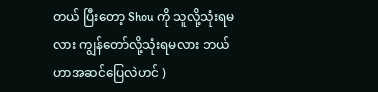တယ် ပြီးတော့ Shou ကို သူလို့သုံးရမလား ကျွန်တော်လို့သုံးရမလား ဘယ်ဟာအဆင်ပြေလဲဟင် )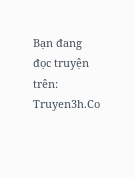Bạn đang đọc truyện trên: Truyen3h.Co